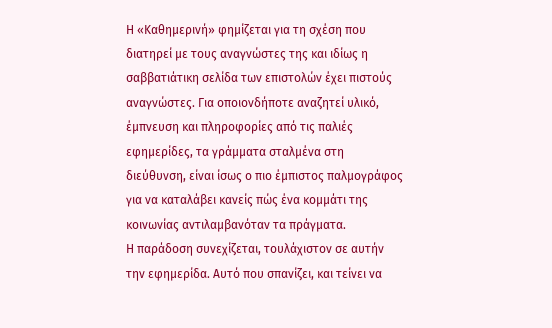Η «Καθημερινή» φημίζεται για τη σχέση που διατηρεί με τους αναγνώστες της και ιδίως η σαββατιάτικη σελίδα των επιστολών έχει πιστούς αναγνώστες. Για οποιονδήποτε αναζητεί υλικό, έμπνευση και πληροφορίες από τις παλιές εφημερίδες, τα γράμματα σταλμένα στη διεύθυνση, είναι ίσως ο πιο έμπιστος παλμογράφος για να καταλάβει κανείς πώς ένα κομμάτι της κοινωνίας αντιλαμβανόταν τα πράγματα.
Η παράδοση συνεχίζεται, τουλάχιστον σε αυτήν την εφημερίδα. Αυτό που σπανίζει, και τείνει να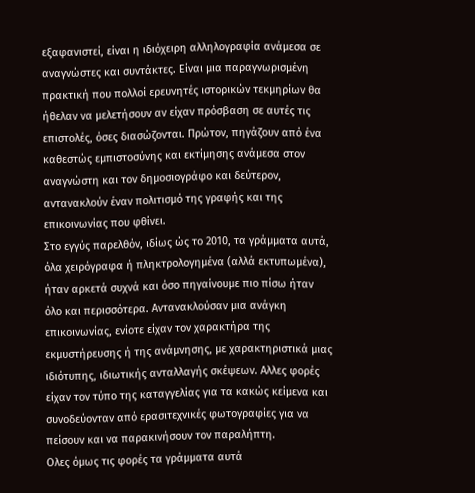εξαφανιστεί, είναι η ιδιόχειρη αλληλογραφία ανάμεσα σε αναγνώστες και συντάκτες. Είναι μια παραγνωρισμένη πρακτική που πολλοί ερευνητές ιστορικών τεκμηρίων θα ήθελαν να μελετήσουν αν είχαν πρόσβαση σε αυτές τις επιστολές, όσες διασώζονται. Πρώτον, πηγάζουν από ένα καθεστώς εμπιστοσύνης και εκτίμησης ανάμεσα στον αναγνώστη και τον δημοσιογράφο και δεύτερον, αντανακλούν έναν πολιτισμό της γραφής και της επικοινωνίας που φθίνει.
Στο εγγύς παρελθόν, ιδίως ώς το 2010, τα γράμματα αυτά, όλα χειρόγραφα ή πληκτρολογημένα (αλλά εκτυπωμένα), ήταν αρκετά συχνά και όσο πηγαίνουμε πιο πίσω ήταν όλο και περισσότερα. Αντανακλούσαν μια ανάγκη επικοινωνίας, ενίοτε είχαν τον χαρακτήρα της εκμυστήρευσης ή της ανάμνησης, με χαρακτηριστικά μιας ιδιότυπης, ιδιωτικής ανταλλαγής σκέψεων. Αλλες φορές είχαν τον τύπο της καταγγελίας για τα κακώς κείμενα και συνοδεύονταν από ερασιτεχνικές φωτογραφίες για να πείσουν και να παρακινήσουν τον παραλήπτη.
Ολες όμως τις φορές τα γράμματα αυτά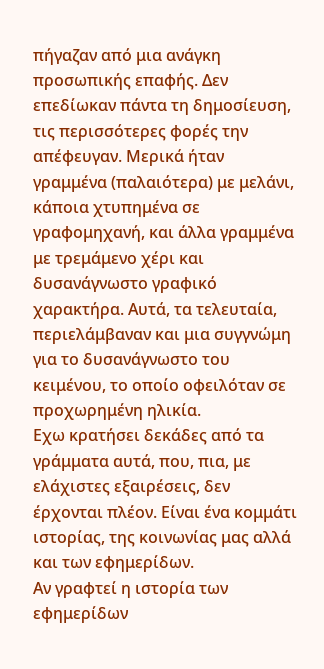πήγαζαν από μια ανάγκη προσωπικής επαφής. Δεν επεδίωκαν πάντα τη δημοσίευση, τις περισσότερες φορές την απέφευγαν. Μερικά ήταν γραμμένα (παλαιότερα) με μελάνι, κάποια χτυπημένα σε γραφομηχανή, και άλλα γραμμένα με τρεμάμενο χέρι και δυσανάγνωστο γραφικό χαρακτήρα. Αυτά, τα τελευταία, περιελάμβαναν και μια συγγνώμη για το δυσανάγνωστο του κειμένου, το οποίο οφειλόταν σε προχωρημένη ηλικία.
Εχω κρατήσει δεκάδες από τα γράμματα αυτά, που, πια, με ελάχιστες εξαιρέσεις, δεν έρχονται πλέον. Είναι ένα κομμάτι ιστορίας, της κοινωνίας μας αλλά και των εφημερίδων.
Αν γραφτεί η ιστορία των εφημερίδων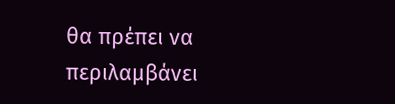θα πρέπει να περιλαμβάνει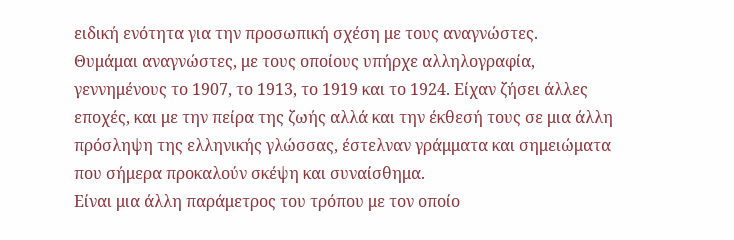ειδική ενότητα για την προσωπική σχέση με τους αναγνώστες.
Θυμάμαι αναγνώστες, με τους οποίους υπήρχε αλληλογραφία, γεννημένους το 1907, το 1913, το 1919 και το 1924. Είχαν ζήσει άλλες εποχές, και με την πείρα της ζωής αλλά και την έκθεσή τους σε μια άλλη πρόσληψη της ελληνικής γλώσσας, έστελναν γράμματα και σημειώματα που σήμερα προκαλούν σκέψη και συναίσθημα.
Είναι μια άλλη παράμετρος του τρόπου με τον οποίο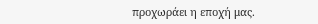προχωράει η εποχή μας.